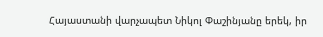Հայաստանի վարչապետ Նիկոլ Փաշինյանը երեկ, իր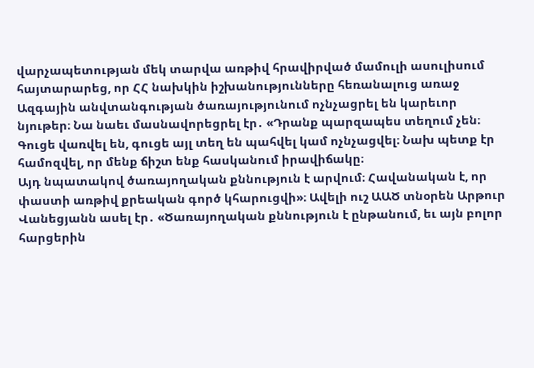վարչապետության մեկ տարվա առթիվ հրավիրված մամուլի ասուլիսում հայտարարեց, որ ՀՀ նախկին իշխանությունները հեռանալուց առաջ Ազգային անվտանգության ծառայությունում ոչնչացրել են կարեւոր նյութեր։ Նա նաեւ մասնավորեցրել էր․ «Դրանք պարզապես տեղում չեն։ Գուցե վառվել են, գուցե այլ տեղ են պահվել կամ ոչնչացվել։ Նախ պետք էր համոզվել, որ մենք ճիշտ ենք հասկանում իրավիճակը։
Այդ նպատակով ծառայողական քննություն է արվում։ Հավանական է, որ փաստի առթիվ քրեական գործ կհարուցվի»։ Ավելի ուշ ԱԱԾ տնօրեն Արթուր Վանեցյանն ասել էր․ «Ծառայողական քննություն է ընթանում, եւ այն բոլոր հարցերին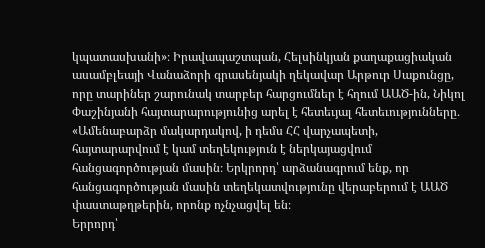կպատասխանի»։ Իրավապաշտպան, Հելսինկյան քաղաքացիական ասամբլեայի Վանաձորի գրասենյակի ղեկավար Արթուր Սաքունցը, որը տարիներ շարունակ տարբեր հարցումներ է հղում ԱԱԾ-ին, Նիկոլ Փաշինյանի հայտարարությունից արել է հետեւյալ հետեւությունները․ «Ամենաբարձր մակարդակով, ի դեմս ՀՀ վարչապետի, հայտարարվում է կամ տեղեկություն է ներկայացվում հանցագործության մասին։ Երկրորդ՝ արձանագրում ենք, որ հանցագործության մասին տեղեկատվությունը վերաբերում է ԱԱԾ փաստաթղթերին, որոնք ոչնչացվել են։
Երրորդ՝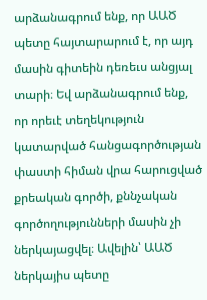արձանագրում ենք, որ ԱԱԾ պետը հայտարարում է, որ այդ մասին գիտեին դեռեւս անցյալ տարի։ Եվ արձանագրում ենք, որ որեւէ տեղեկություն կատարված հանցագործության փաստի հիման վրա հարուցված քրեական գործի, քննչական գործողությունների մասին չի ներկայացվել։ Ավելին՝ ԱԱԾ ներկայիս պետը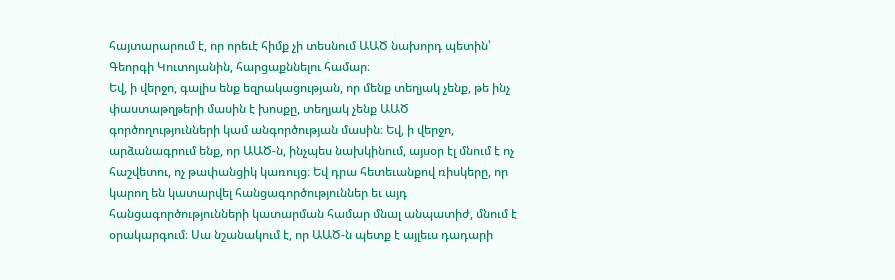հայտարարում է, որ որեւէ հիմք չի տեսնում ԱԱԾ նախորդ պետին՝ Գեորգի Կուտոյանին, հարցաքննելու համար։
Եվ, ի վերջո, գալիս ենք եզրակացության, որ մենք տեղյակ չենք, թե ինչ փաստաթղթերի մասին է խոսքը, տեղյակ չենք ԱԱԾ գործողությունների կամ անգործության մասին։ Եվ, ի վերջո, արձանագրում ենք, որ ԱԱԾ-ն, ինչպես նախկինում, այսօր էլ մնում է ոչ հաշվետու, ոչ թափանցիկ կառույց։ Եվ դրա հետեւանքով ռիսկերը, որ կարող են կատարվել հանցագործություններ եւ այդ հանցագործությունների կատարման համար մնալ անպատիժ, մնում է օրակարգում։ Սա նշանակում է, որ ԱԱԾ-ն պետք է այլեւս դադարի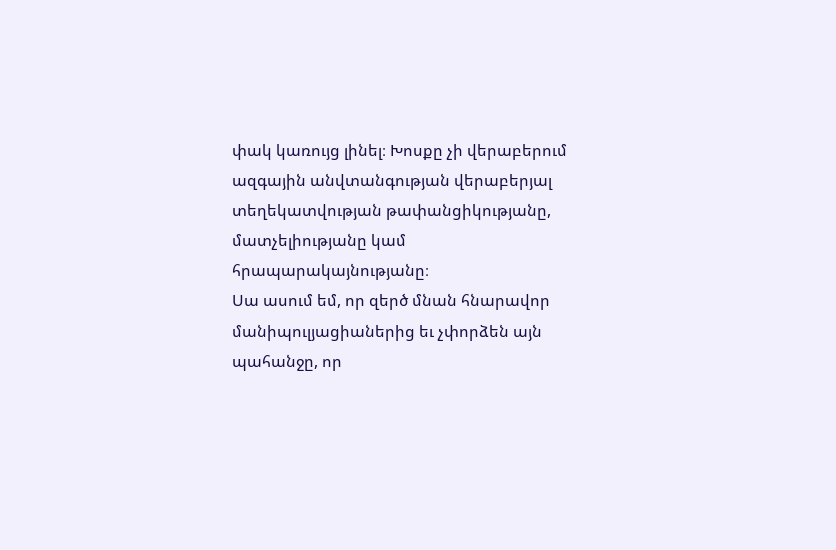փակ կառույց լինել։ Խոսքը չի վերաբերում ազգային անվտանգության վերաբերյալ տեղեկատվության թափանցիկությանը, մատչելիությանը կամ հրապարակայնությանը։
Սա ասում եմ, որ զերծ մնան հնարավոր մանիպուլյացիաներից եւ չփորձեն այն պահանջը, որ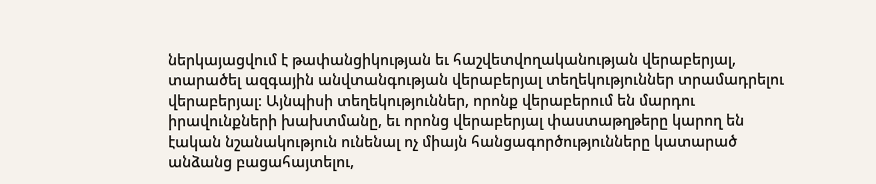ներկայացվում է թափանցիկության եւ հաշվետվողականության վերաբերյալ, տարածել ազգային անվտանգության վերաբերյալ տեղեկություններ տրամադրելու վերաբերյալ։ Այնպիսի տեղեկություններ, որոնք վերաբերում են մարդու իրավունքների խախտմանը, եւ որոնց վերաբերյալ փաստաթղթերը կարող են էական նշանակություն ունենալ ոչ միայն հանցագործությունները կատարած անձանց բացահայտելու,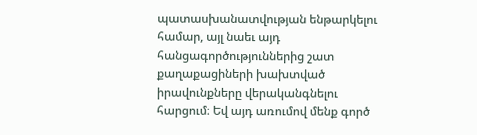պատասխանատվության ենթարկելու համար, այլ նաեւ այդ հանցագործություններից շատ քաղաքացիների խախտված իրավունքները վերականգնելու հարցում։ Եվ այդ առումով մենք գործ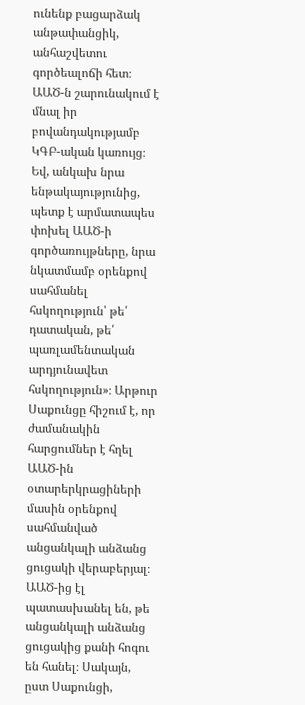ունենք բացարձակ անթափանցիկ, անհաշվետու գործեալոճի հետ։
ԱԱԾ-ն շարունակում է մնալ իր բովանդակությամբ ԿԳԲ-ական կառույց։ Եվ, անկախ նրա ենթակայությունից, պետք է արմատապես փոխել ԱԱԾ-ի գործառույթները, նրա նկատմամբ օրենքով սահմանել հսկողություն՝ թե՛ դատական, թե՛ պառլամենտական արդյունավետ հսկողություն»։ Արթուր Սաքունցը հիշում է, որ ժամանակին հարցումներ է հղել ԱԱԾ-ին օտարերկրացիների մասին օրենքով սահմանված անցանկալի անձանց ցուցակի վերաբերյալ։ ԱԱԾ-ից էլ պատասխանել են, թե անցանկալի անձանց ցուցակից քանի հոգու են հանել։ Սակայն, ըստ Սաքունցի,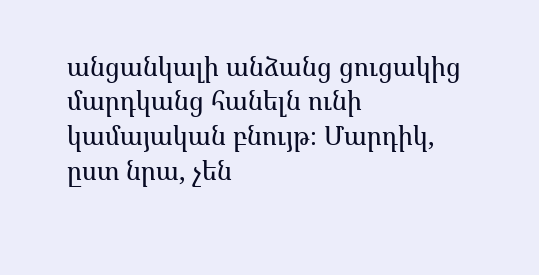անցանկալի անձանց ցուցակից մարդկանց հանելն ունի կամայական բնույթ։ Մարդիկ, ըստ նրա, չեն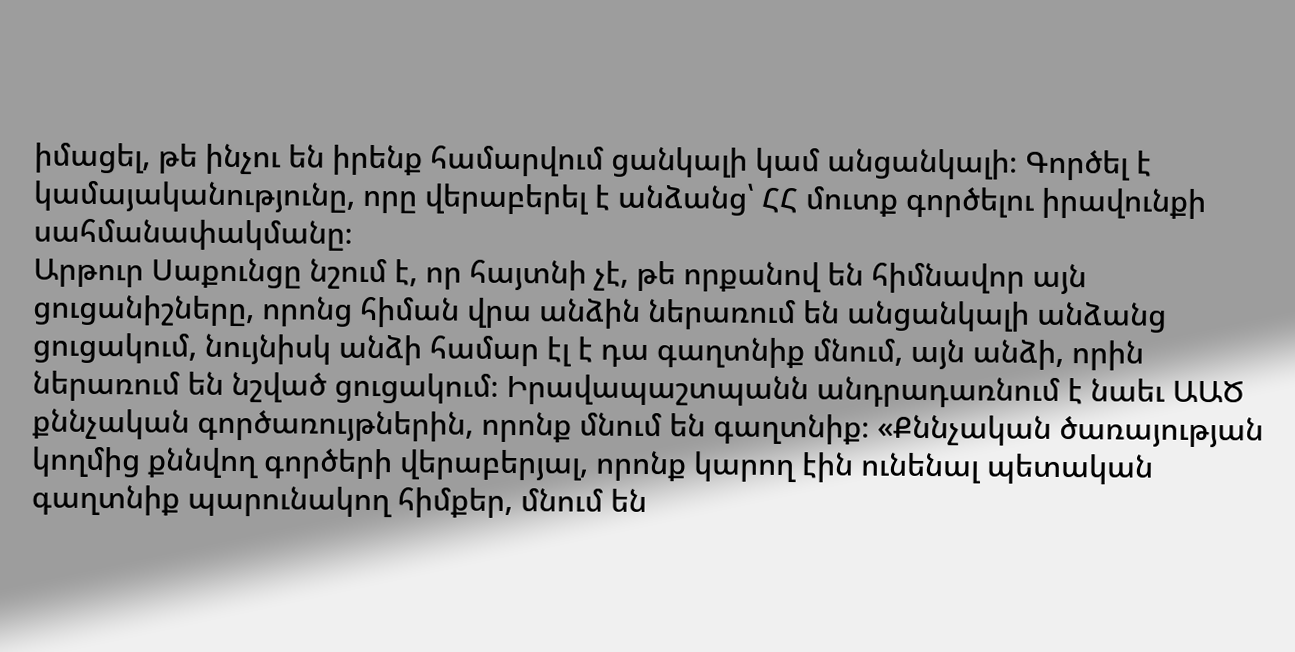իմացել, թե ինչու են իրենք համարվում ցանկալի կամ անցանկալի։ Գործել է կամայականությունը, որը վերաբերել է անձանց՝ ՀՀ մուտք գործելու իրավունքի սահմանափակմանը։
Արթուր Սաքունցը նշում է, որ հայտնի չէ, թե որքանով են հիմնավոր այն ցուցանիշները, որոնց հիման վրա անձին ներառում են անցանկալի անձանց ցուցակում, նույնիսկ անձի համար էլ է դա գաղտնիք մնում, այն անձի, որին ներառում են նշված ցուցակում։ Իրավապաշտպանն անդրադառնում է նաեւ ԱԱԾ քննչական գործառույթներին, որոնք մնում են գաղտնիք։ «Քննչական ծառայության կողմից քննվող գործերի վերաբերյալ, որոնք կարող էին ունենալ պետական գաղտնիք պարունակող հիմքեր, մնում են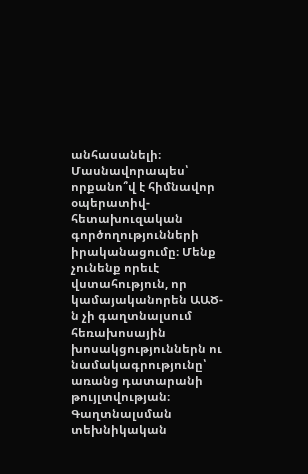անհասանելի։
Մասնավորապես՝ որքանո՞վ է հիմնավոր օպերատիվ-հետախուզական գործողությունների իրականացումը։ Մենք չունենք որեւէ վստահություն, որ կամայականորեն ԱԱԾ-ն չի գաղտնալսում հեռախոսային խոսակցություններն ու նամակագրությունը՝ առանց դատարանի թույլտվության։ Գաղտնալսման տեխնիկական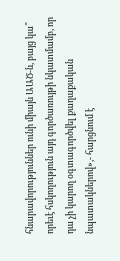հնարավորություններ ունի միայն ԱԱԾ-ն, բայց կա՞ որեւէ հսկողություն այդ գործառույթի նկատմամբ, որ դա չի կարող օգտագործվել քաղաքական նպատակներով»,- հարցնում է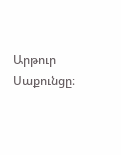Արթուր Սաքունցը։